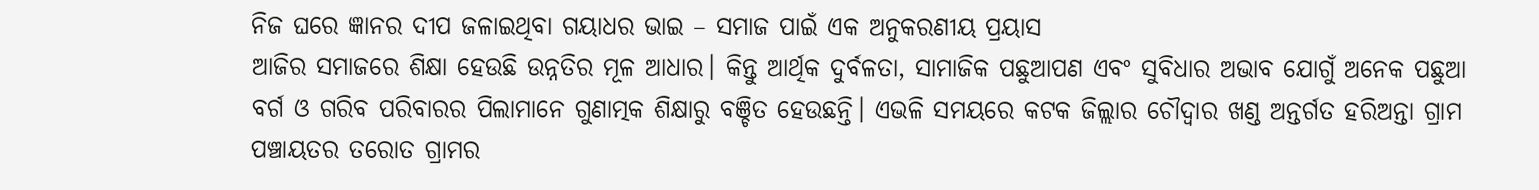ନିଜ ଘରେ ଜ୍ଞାନର ଦୀପ ଜଳାଇଥିବା ଗୟାଧର ଭାଇ – ସମାଜ ପାଇଁ ଏକ ଅନୁକରଣୀୟ ପ୍ରୟାସ
ଆଜିର ସମାଜରେ ଶିକ୍ଷା ହେଉଛି ଉନ୍ନତିର ମୂଳ ଆଧାର। କିନ୍ତୁ ଆର୍ଥିକ ଦୁର୍ବଳତା, ସାମାଜିକ ପଛୁଆପଣ ଏବଂ ସୁବିଧାର ଅଭାବ ଯୋଗୁଁ ଅନେକ ପଛୁଆ ବର୍ଗ ଓ ଗରିବ ପରିବାରର ପିଲାମାନେ ଗୁଣାତ୍ମକ ଶିକ୍ଷାରୁ ବଞ୍ଚିତ ହେଉଛନ୍ତି। ଏଭଳି ସମୟରେ କଟକ ଜିଲ୍ଲାର ଚୌଦ୍ୱାର ଖଣ୍ଡ ଅନ୍ତର୍ଗତ ହରିଅନ୍ତା ଗ୍ରାମ ପଞ୍ଚାୟତର ତରୋତ ଗ୍ରାମର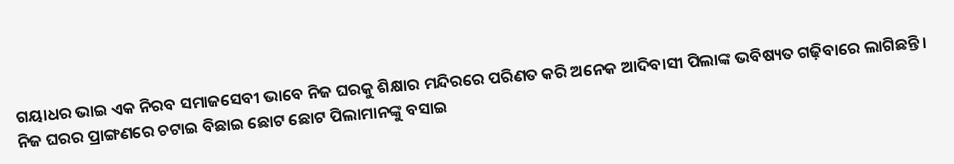ଗୟାଧର ଭାଇ ଏକ ନିରବ ସମାଜସେବୀ ଭାବେ ନିଜ ଘରକୁ ଶିକ୍ଷାର ମନ୍ଦିରରେ ପରିଣତ କରି ଅନେକ ଆଦିବାସୀ ପିଲାଙ୍କ ଭବିଷ୍ୟତ ଗଢ଼ିବାରେ ଲାଗିଛନ୍ତି।
ନିଜ ଘରର ପ୍ରାଙ୍ଗଣରେ ଚଟାଇ ବିଛାଇ ଛୋଟ ଛୋଟ ପିଲାମାନଙ୍କୁ ବସାଇ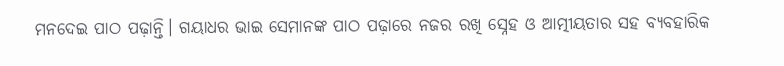ମନଦେଇ ପାଠ ପଢ଼ାନ୍ତି। ଗୟାଧର ଭାଇ ସେମାନଙ୍କ ପାଠ ପଢ଼ାରେ ନଜର ରଖି ସ୍ନେହ ଓ ଆତ୍ମୀୟତାର ସହ ବ୍ୟବହାରିକ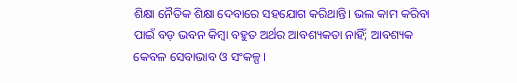ଶିକ୍ଷା ନୈତିକ ଶିକ୍ଷା ଦେବାରେ ସହଯୋଗ କରିଥାନ୍ତି। ଭଲ କାମ କରିବା ପାଇଁ ବଡ଼ ଭବନ କିମ୍ବା ବହୁତ ଅର୍ଥର ଆବଶ୍ୟକତା ନାହିଁ; ଆବଶ୍ୟକ କେବଳ ସେବାଭାବ ଓ ସଂକଳ୍ପ।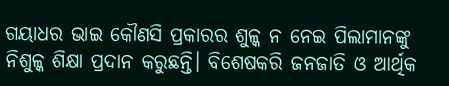ଗୟାଧର ଭାଇ କୌଣସି ପ୍ରକାରର ଶୁଳ୍କ ନ ନେଇ ପିଲାମାନଙ୍କୁ ନିଶୁଳ୍କ ଶିକ୍ଷା ପ୍ରଦାନ କରୁଛନ୍ତି। ବିଶେଷକରି ଜନଜାତି ଓ ଆର୍ଥିକ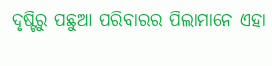ଦୃଷ୍ଟିରୁ ପଛୁଆ ପରିବାରର ପିଲାମାନେ ଏହା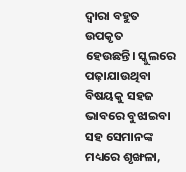ଦ୍ୱାରା ବହୁତ ଉପକୃତ ହେଉଛନ୍ତି। ସ୍କୁଲରେ ପଢ଼ାଯାଉଥିବା ବିଷୟକୁ ସହଜ ଭାବରେ ବୁଝାଇବା ସହ ସେମାନଙ୍କ ମଧ୍ୟରେ ଶୃଙ୍ଖଳା,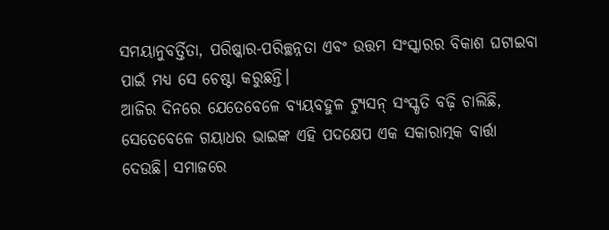ସମୟାନୁବର୍ତ୍ତିତା, ପରିଷ୍କାର-ପରିଚ୍ଛନ୍ନତା ଏବଂ ଉତ୍ତମ ସଂସ୍କାରର ବିକାଶ ଘଟାଇବା ପାଇଁ ମଧ୍ୟ ସେ ଚେଷ୍ଟା କରୁଛନ୍ତି।
ଆଜିର ଦିନରେ ଯେତେବେଳେ ବ୍ୟୟବହୁଳ ଟ୍ୟୁସନ୍ ସଂସ୍କୃତି ବଢ଼ି ଚାଲିଛି, ସେତେବେଳେ ଗୟାଧର ଭାଇଙ୍କ ଏହି ପଦକ୍ଷେପ ଏକ ସକାରାତ୍ମକ ବାର୍ତ୍ତା ଦେଉଛି। ସମାଜରେ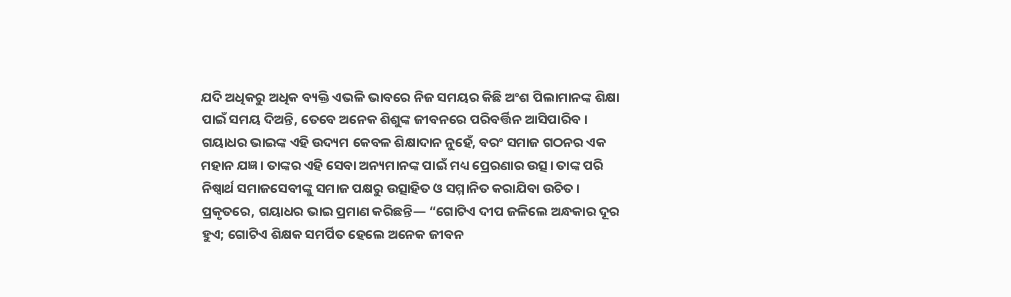ଯଦି ଅଧିକରୁ ଅଧିକ ବ୍ୟକ୍ତି ଏଭଳି ଭାବରେ ନିଜ ସମୟର କିଛି ଅଂଶ ପିଲାମାନଙ୍କ ଶିକ୍ଷା ପାଇଁ ସମୟ ଦିଅନ୍ତି, ତେବେ ଅନେକ ଶିଶୁଙ୍କ ଜୀବନରେ ପରିବର୍ତ୍ତିନ ଆସିପାରିବ।
ଗୟାଧର ଭାଇଙ୍କ ଏହି ଉଦ୍ୟମ କେବଳ ଶିକ୍ଷାଦାନ ନୁହେଁ, ବରଂ ସମାଜ ଗଠନର ଏକ ମହାନ ଯଜ୍ଞ। ତାଙ୍କର ଏହି ସେବା ଅନ୍ୟମାନଙ୍କ ପାଇଁ ମଧ୍ୟ ପ୍ରେରଣାର ଉତ୍ସ। ତାଙ୍କ ପରି ନିଷ୍ଵାର୍ଥ ସମାଜସେବୀଙ୍କୁ ସମାଜ ପକ୍ଷରୁ ଉତ୍ସାହିତ ଓ ସମ୍ମାନିତ କରାଯିବା ଉଚିତ।
ପ୍ରକୃତରେ, ଗୟାଧର ଭାଇ ପ୍ରମାଣ କରିଛନ୍ତି— “ଗୋଟିଏ ଦୀପ ଜଳିଲେ ଅନ୍ଧକାର ଦୂର ହୁଏ; ଗୋଟିଏ ଶିକ୍ଷକ ସମର୍ପିତ ହେଲେ ଅନେକ ଜୀବନ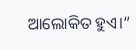ଆଲୋକିତ ହୁଏ।”